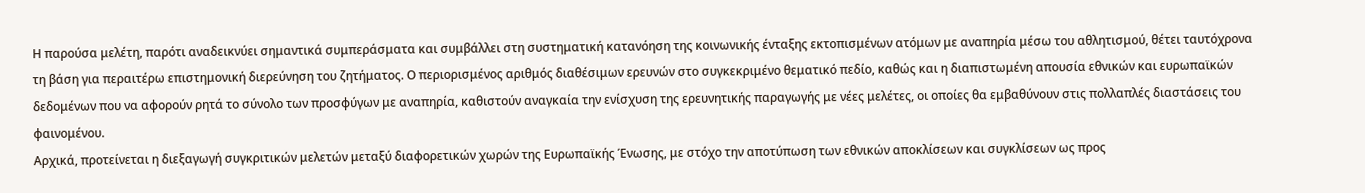Η παρούσα μελέτη, παρότι αναδεικνύει σημαντικά συμπεράσματα και συμβάλλει στη συστηματική κατανόηση της κοινωνικής ένταξης εκτοπισμένων ατόμων με αναπηρία μέσω του αθλητισμού, θέτει ταυτόχρονα τη βάση για περαιτέρω επιστημονική διερεύνηση του ζητήματος. Ο περιορισμένος αριθμός διαθέσιμων ερευνών στο συγκεκριμένο θεματικό πεδίο, καθώς και η διαπιστωμένη απουσία εθνικών και ευρωπαϊκών δεδομένων που να αφορούν ρητά το σύνολο των προσφύγων με αναπηρία, καθιστούν αναγκαία την ενίσχυση της ερευνητικής παραγωγής με νέες μελέτες, οι οποίες θα εμβαθύνουν στις πολλαπλές διαστάσεις του φαινομένου.
Αρχικά, προτείνεται η διεξαγωγή συγκριτικών μελετών μεταξύ διαφορετικών χωρών της Ευρωπαϊκής Ένωσης, με στόχο την αποτύπωση των εθνικών αποκλίσεων και συγκλίσεων ως προς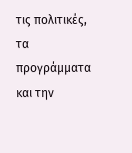τις πολιτικές, τα προγράμματα και την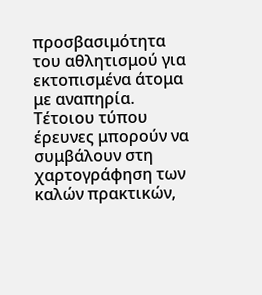προσβασιμότητα του αθλητισμού για εκτοπισμένα άτομα με αναπηρία. Τέτοιου τύπου έρευνες μπορούν να συμβάλουν στη χαρτογράφηση των καλών πρακτικών,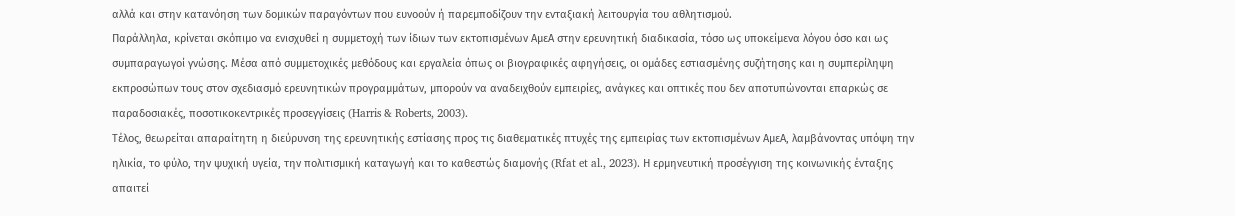αλλά και στην κατανόηση των δομικών παραγόντων που ευνοούν ή παρεμποδίζουν την ενταξιακή λειτουργία του αθλητισμού.
Παράλληλα, κρίνεται σκόπιμο να ενισχυθεί η συμμετοχή των ίδιων των εκτοπισμένων ΑμεΑ στην ερευνητική διαδικασία, τόσο ως υποκείμενα λόγου όσο και ως συμπαραγωγοί γνώσης. Μέσα από συμμετοχικές μεθόδους και εργαλεία όπως οι βιογραφικές αφηγήσεις, οι ομάδες εστιασμένης συζήτησης και η συμπερίληψη εκπροσώπων τους στον σχεδιασμό ερευνητικών προγραμμάτων, μπορούν να αναδειχθούν εμπειρίες, ανάγκες και οπτικές που δεν αποτυπώνονται επαρκώς σε παραδοσιακές, ποσοτικοκεντρικές προσεγγίσεις (Harris & Roberts, 2003).
Τέλος, θεωρείται απαραίτητη η διεύρυνση της ερευνητικής εστίασης προς τις διαθεματικές πτυχές της εμπειρίας των εκτοπισμένων ΑμεΑ, λαμβάνοντας υπόψη την ηλικία, το φύλο, την ψυχική υγεία, την πολιτισμική καταγωγή και το καθεστώς διαμονής (Rfat et al., 2023). Η ερμηνευτική προσέγγιση της κοινωνικής ένταξης απαιτεί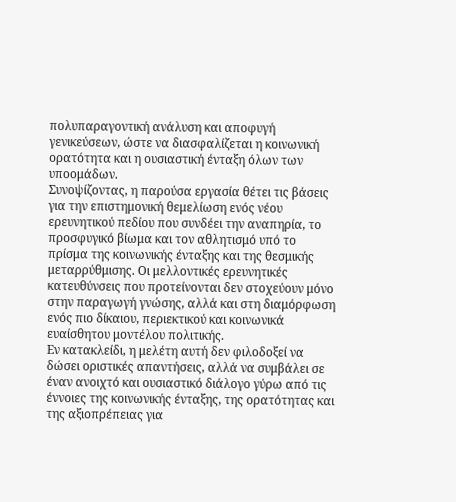πολυπαραγοντική ανάλυση και αποφυγή γενικεύσεων, ώστε να διασφαλίζεται η κοινωνική ορατότητα και η ουσιαστική ένταξη όλων των υποομάδων.
Συνοψίζοντας, η παρούσα εργασία θέτει τις βάσεις για την επιστημονική θεμελίωση ενός νέου ερευνητικού πεδίου που συνδέει την αναπηρία, το προσφυγικό βίωμα και τον αθλητισμό υπό το πρίσμα της κοινωνικής ένταξης και της θεσμικής μεταρρύθμισης. Οι μελλοντικές ερευνητικές κατευθύνσεις που προτείνονται δεν στοχεύουν μόνο στην παραγωγή γνώσης, αλλά και στη διαμόρφωση ενός πιο δίκαιου, περιεκτικού και κοινωνικά ευαίσθητου μοντέλου πολιτικής.
Εν κατακλείδι, η μελέτη αυτή δεν φιλοδοξεί να δώσει οριστικές απαντήσεις, αλλά να συμβάλει σε έναν ανοιχτό και ουσιαστικό διάλογο γύρω από τις έννοιες της κοινωνικής ένταξης, της ορατότητας και της αξιοπρέπειας για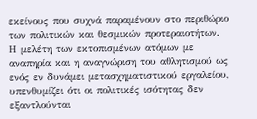εκείνους που συχνά παραμένουν στο περιθώριο των πολιτικών και θεσμικών προτεραιοτήτων. Η μελέτη των εκτοπισμένων ατόμων με αναπηρία και η αναγνώριση του αθλητισμού ως ενός εν δυνάμει μετασχηματιστικού εργαλείου, υπενθυμίζει ότι οι πολιτικές ισότητας δεν εξαντλούνται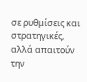σε ρυθμίσεις και στρατηγικές, αλλά απαιτούν την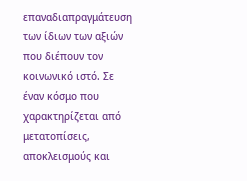επαναδιαπραγμάτευση των ίδιων των αξιών που διέπουν τον κοινωνικό ιστό. Σε έναν κόσμο που χαρακτηρίζεται από μετατοπίσεις, αποκλεισμούς και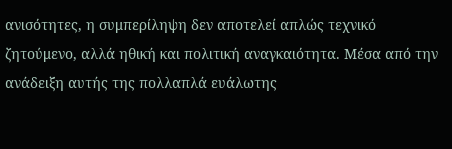ανισότητες, η συμπερίληψη δεν αποτελεί απλώς τεχνικό ζητούμενο, αλλά ηθική και πολιτική αναγκαιότητα. Μέσα από την ανάδειξη αυτής της πολλαπλά ευάλωτης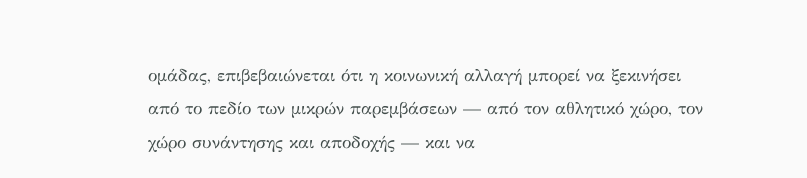ομάδας, επιβεβαιώνεται ότι η κοινωνική αλλαγή μπορεί να ξεκινήσει από το πεδίο των μικρών παρεμβάσεων — από τον αθλητικό χώρο, τον χώρο συνάντησης και αποδοχής — και να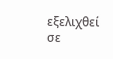εξελιχθεί σε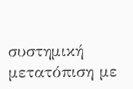συστημική μετατόπιση με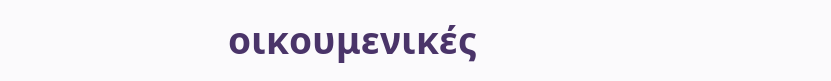οικουμενικές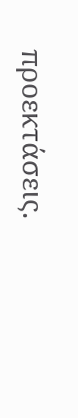προεκτάσεις.